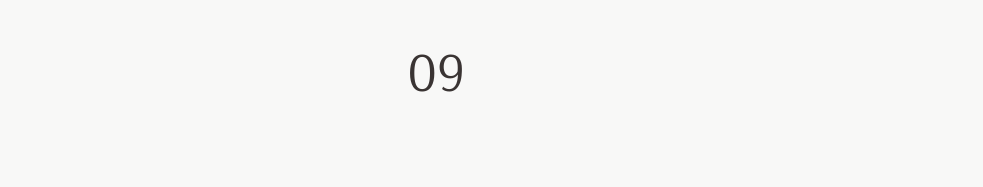09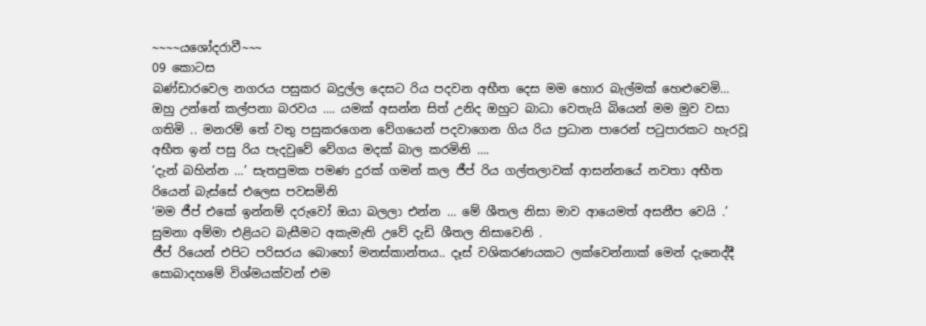~~~~යශෝදරාවී~~~
09 කොටස
බණ්ඩාරවෙල නගරය පසුකර බදුල්ල දෙසට රිය පදවන අභීත දෙස මම හොර බැල්මක් හෙළුවෙමි… ඔහු උන්නේ කල්පනා බරවය …. යමක් අසන්න සිත් උනිද ඔහුට බාධා වෙතැයි බියෙන් මම මුව වසා ගතිමි .. මනරම් තේ වතු පසුකරගෙන වේගයෙන් පදවාගෙන ගිය රිය ප්‍රධාන පාරෙන් පටුපාරකට හැරවූ අභීත ඉන් පසු රිය පැදවුවේ වේගය මදක් බාල කරමිනි ….
‘දැන් බහින්න …’ සැතපුමක පමණ දුරක් ගමන් කල ජීප් රිය ගල්තලාවක් ආසන්නයේ නවතා අභීත රියෙන් බැස්සේ එලෙස පවසමිනි
‘මම ජීප් එකේ ඉන්නම් දරුවෝ ඔයා බලලා එන්න … මේ ශීතල නිසා මාව ආයෙමත් අසනීප වෙයි .’ සුමනා අම්මා එළියට බැසීමට අකැමැති උවේ දැඩි ශීතල නිසාවෙනි .
ජීප් රියෙන් එපිට පරිසරය බොහෝ මනස්කාන්තය.. දෑස් වශිකරණයකට ලක්වෙන්නාක් මෙන් දැනෙද්දී සොබාදහමේ විශ්මයක්වන් එම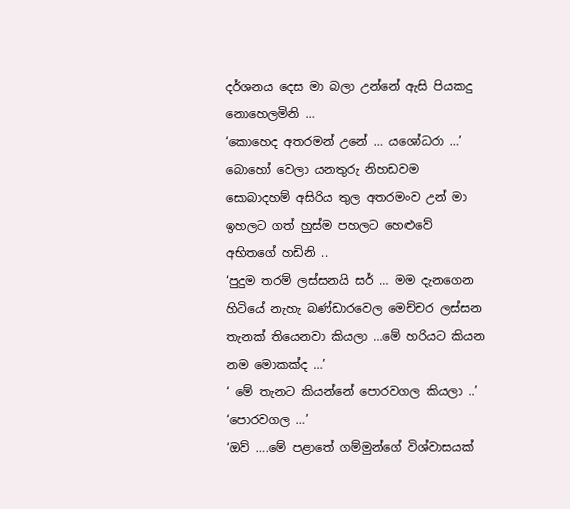දර්ශනය දෙස මා බලා උන්නේ ඇසි පියකදු නොහෙලමිනි …
‘කොහෙද අතරමන් උනේ … යශෝධරා …’
බොහෝ වෙලා යනතුරු නිහඩවම සොබාදහම් අසිරිය තුල අතරමංව උන් මා ඉහලට ගත් හුස්ම පහලට හෙළුවේ අභිතගේ හඩිනි ..
‘පුදුම තරම් ලස්සනයි සර් … මම දැනගෙන හිටියේ නැහැ බණ්ඩාරවෙල මෙච්චර ලස්සන තැනක් තියෙනවා කියලා …මේ හරියට කියන නම මොකක්ද …’
‘ මේ තැනට කියන්නේ පොරවගල කියලා ..’
‘පොරවගල …’
‘ඔව් ….මේ පළාතේ ගම්මුන්ගේ විශ්වාසයක්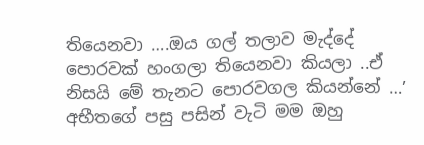තියෙනවා ….ඔය ගල් තලාව මැද්දේ පොරවක් හංගලා තියෙනවා කියලා ..ඒ නිසයි මේ තැනට පොරවගල කියන්නේ …’
අභීතගේ පසු පසින් වැටි මම ඔහු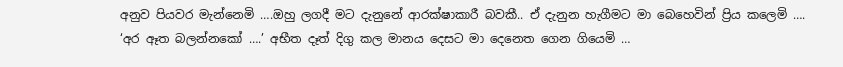අනුව පියවර මැන්නෙමි ….ඔහු ලගදී මට දැනුනේ ආරක්ෂාකාරී බවකී.. ඒ දැනුන හැගීමට මා බෙහෙවින් ප්‍රිය කලෙමි ….
‘අර ඈත බලන්නකෝ ….’ අභීත දෑත් දිගු කල මානය දෙසට මා දෙනෙත ගෙන ගියෙමි …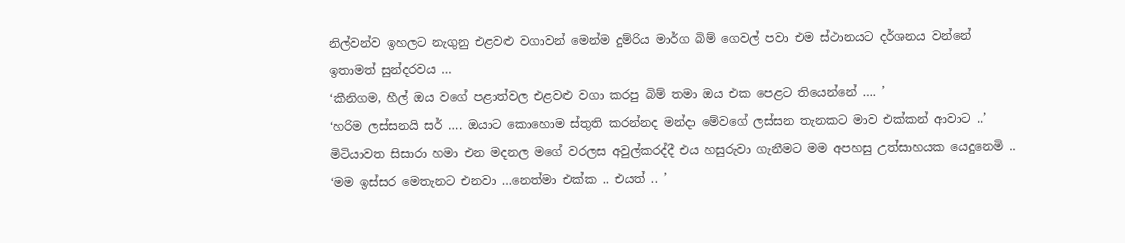නිල්වන්ව ඉහලට නැගුනු එළවළු වගාවන් මෙන්ම දුම්රිය මාර්ග බිම් ගෙවල් පවා එම ස්ථානයට දර්ශනය වන්නේ ඉතාමත් සුන්දරවය …
‘කීනිගම, හීල් ඔය වගේ පළාත්වල එළවළු වගා කරපු බිම් තමා ඔය එක පෙළට තියෙන්නේ …. ’
‘හරිම ලස්සනයි සර් …. ඔයාට කොහොම ස්තුති කරන්නද මන්දා මේවගේ ලස්සන තැනකට මාව එක්කන් ආවාට ..’
මිටියාවත සිසාරා හමා එන මදනල මගේ වරලස අවුල්කරද්දී එය හසුරුවා ගැනීමට මම අපහසු උත්සාහයක යෙදුනෙමි ..
‘මම ඉස්සර මෙතැනට එනවා …නෙත්මා එක්ක .. එයත් .. ’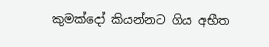කුමක්දෝ කියන්නට ගිය අභීත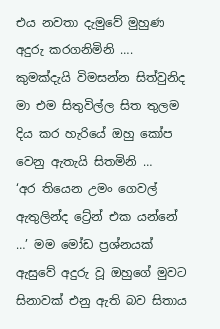එය නවතා දැමුවේ මුහුණ අදුරු කරගනිමිනි …. කුමක්දැයි විමසන්න සිත්වුනිද මා එම සිතුවිල්ල සිත තුලම දිය කර හැරියේ ඔහු කෝප වෙනු ඇතැයි සිතමිනි …
‘අර තියෙන උමං ගෙවල් ඇතුලින්ද ට්‍රේන් එක යන්නේ …’ මම මෝඩ ප්‍රශ්නයක් ඇසුවේ අදුරු වූ ඔහුගේ මුවට සිනාවක් එනු ඇති බව සිතාය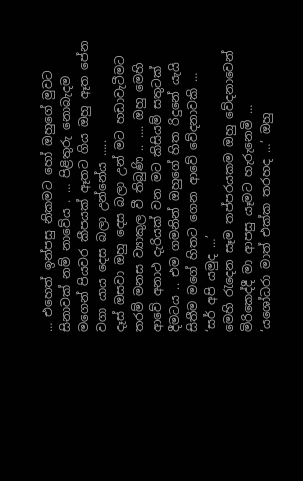… එහෙත් ඉන්පසු නිකමට හෝ ඔහුගේ මුවට සිනාවක් නම් නාවේය . … පිළිතුරු නොබැදම මගෙන් පියවර කීපයක් ඈතට ගිය ඔහු ඈත පේන වගා යාය දෙස බලා උන්නේය …..
දෑස් ඔසවා ඔහු දෙස බලා උන් මට හඩාවැටීමට තරම් මනස ව්‍යාකුල වී තිබුණි .. …. ඔහු මෙහි ආවේ අනාථ දැරියක් වන මට කිසියම් සතුටක් දීමටය .. එම ගමනින් ඔහුගේ හිත රිදුනේ යැයි සිතීම මගේ හිතට ගෙන ආවේ වේදනාවකි …
‘සර් අපි යමුද …’
මෙහි රැදෙන සෑම තප්පරයකම ඔහු වේදනාවෙන් මිරිකෙද්දී මා ආපසු යෑමට හැරුනෙමි …
‘යශෝධරා මාත් එක්ක තරහද …’ ඔහු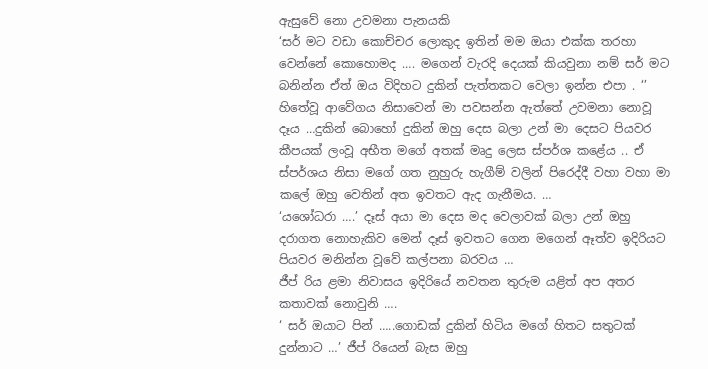ඇසුවේ නො උවමනා පැනයකි
‘සර් මට වඩා කොච්චර ලොකුද ඉතින් මම ඔයා එක්ක තරහා වෙන්නේ කොහොමද …. මගෙන් වැරදි දෙයක් කියවුනා නම් සර් මට බනින්න ඒත් ඔය විදිහට දුකින් පැත්තකට වෙලා ඉන්න එපා . ‘’
හිතේවූ ආවේගය නිසාවෙන් මා පවසන්න ඇත්තේ උවමනා නොවූ දෑය …දුකින් බොහෝ දුකින් ඔහු දෙස බලා උන් මා දෙසට පියවර කීපයක් ලංවූ අභීත මගේ අතක් මෘදු ලෙස ස්පර්ශ කළේය .. ඒ ස්පර්ශය නිසා මගේ ගත නුහුරු හැගීම් වලින් පිරෙද්දී වහා වහා මා කලේ ඔහු වෙතින් අත ඉවතට ඇද ගැනීමය. …
‘යශෝධරා ….’ දෑස් අයා මා දෙස මද වෙලාවක් බලා උන් ඔහු දරාගත නොහැකිව මෙන් දෑස් ඉවතට ගෙන මගෙන් ඈත්ව ඉදිරියට පියවර මනින්න වූවේ කල්පනා බරවය …
ජීප් රිය ළමා නිවාසය ඉදිරියේ නවතන තුරුම යළිත් අප අතර කතාවක් නොවුනි ….
‘ සර් ඔයාට පින් …..ගොඩක් දුකින් හිටිය මගේ හිතට සතුටක් දුන්නාට …’ ජීප් රියෙන් බැස ඔහු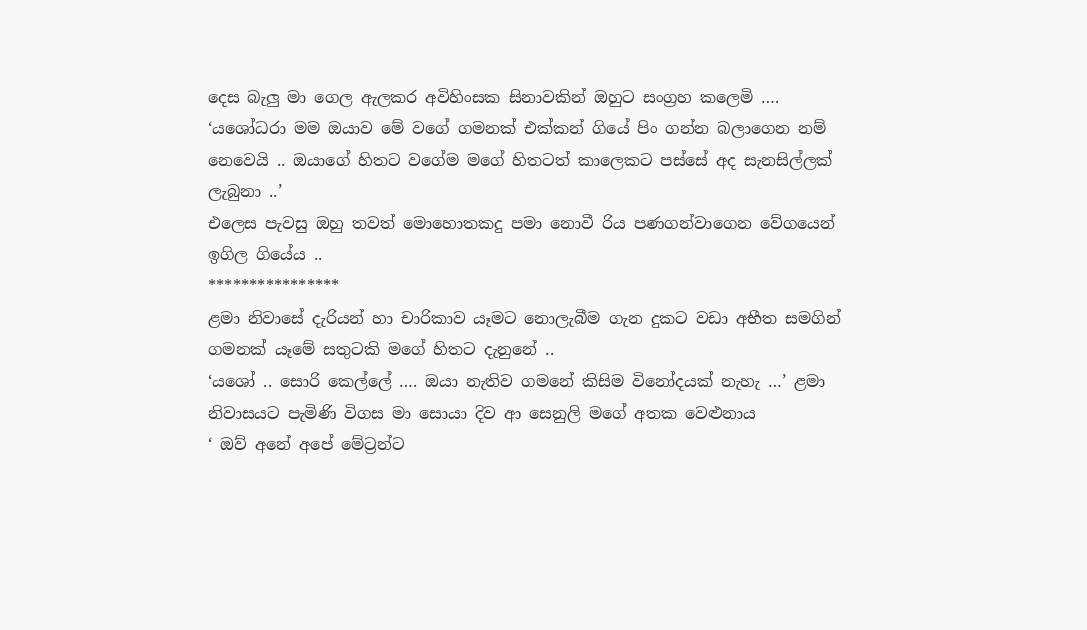දෙස බැලු මා ගෙල ඇලකර අවිහිංසක සිනාවකින් ඔහුට සංග්‍රහ කලෙමි ….
‘යශෝධරා මම ඔයාව මේ වගේ ගමනක් එක්කන් ගියේ පිං ගන්න බලාගෙන නම් නෙවෙයි .. ඔයාගේ හිතට වගේම මගේ හිතටත් කාලෙකට පස්සේ අද සැනසිල්ලක් ලැබුනා ..’
එලෙස පැවසු ඔහු තවත් මොහොතකදු පමා නොවී රිය පණගන්වාගෙන වේගයෙන් ඉගිල ගියේය ..
****************
ළමා නිවාසේ දැරියන් හා චාරිකාව යෑමට නොලැබීම ගැන දුකට වඩා අභීත සමගින් ගමනක් යෑමේ සතුටකි මගේ හිතට දැනුනේ ..
‘යශෝ .. සොරි කෙල්ලේ …. ඔයා නැතිව ගමනේ කිසිම විනෝදයක් නැහැ …’ ළමා නිවාසයට පැමිණි විගස මා සොයා දිව ආ සෙනුලි මගේ අතක වෙළුනාය
‘ ඔව් අනේ අපේ මේට්‍රන්ට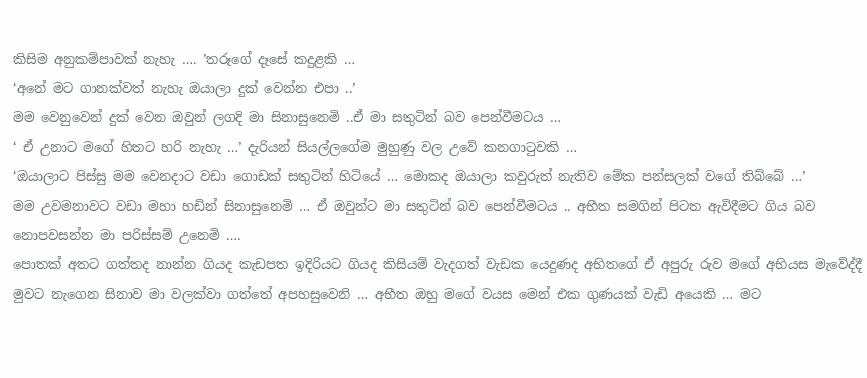කිසිම අනුකම්පාවක් නැහැ …. ’තරූගේ දෑසේ කදුළකි …
‘අනේ මට ගානක්වත් නැහැ ඔයාලා දුක් වෙන්න එපා ..’
මම වෙනුවෙන් දුක් වෙන ඔවුන් ලගදි මා සිනාසුනෙමි ..ඒ මා සතුටින් බව පෙන්වීමටය …
‘ ඒ උනාට මගේ හිතට හරි නැහැ …’ දැරියන් සියල්ලගේම මුහුණු වල උවේ කනගාටුවකි …
‘ඔයාලාට පිස්සු මම වෙනදාට වඩා ගොඩක් සතුටින් හිටියේ … මොකද ඔයාලා කවුරුත් නැතිව මේක පන්සලක් වගේ තිබ්බේ …’
මම උවමනාවට වඩා මහා හඩින් සිනාසුනෙමි … ඒ ඔවුන්ට මා සතුටින් බව පෙන්වීමටය .. අභීත සමගින් පිටත ඇවිදීමට ගිය බව නොපවසන්න මා පරිස්සම් උනෙමි ….
පොතක් අතට ගත්තද නාන්න ගියද කැඩපත ඉදිරියට ගියද කිසියම් වැදගත් වැඩක යෙදුණද අභිතගේ ඒ අපුරු රුව මගේ අභියස මැවේද්දී මුවට නැගෙන සිනාව මා වලක්වා ගත්තේ අපහසුවෙනි … අභීත ඔහු මගේ වයස මෙන් එක ගුණයක් වැඩි අයෙකි … මට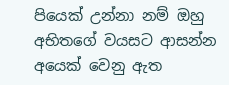පියෙක් උන්නා නම් ඔහු අභිතගේ වයසට ආසන්න අයෙක් වෙනු ඇත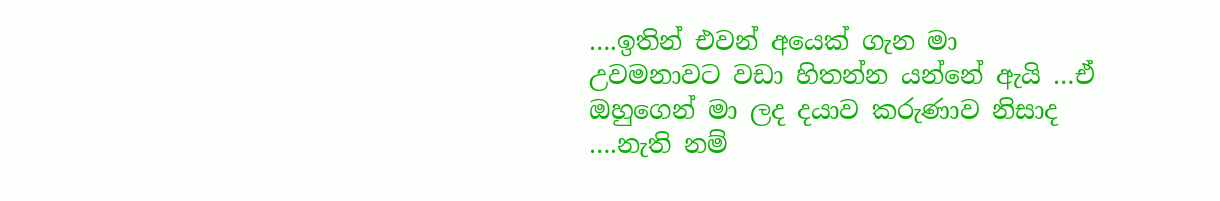….ඉතින් එවන් අයෙක් ගැන මා උවමනාවට වඩා හිතන්න යන්නේ ඇයි …ඒ ඔහුගෙන් මා ලද දයාව කරුණාව නිසාද ….නැති නම්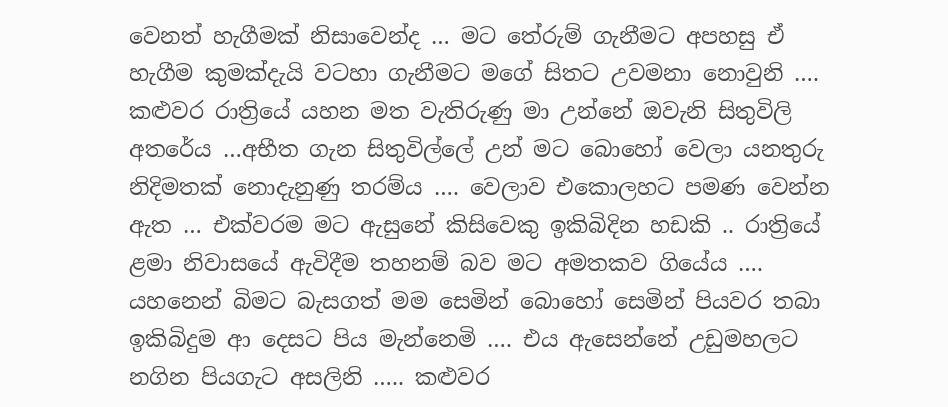වෙනත් හැගීමක් නිසාවෙන්ද … මට තේරුම් ගැනීමට අපහසු ඒ හැගීම කුමක්දැයි වටහා ගැනීමට මගේ සිතට උවමනා නොවුනි ….
කළුවර රාත්‍රියේ යහන මත වැතිරුණු මා උන්නේ ඔවැනි සිතුවිලි අතරේය …අභීත ගැන සිතුවිල්ලේ උන් මට බොහෝ වෙලා යනතුරු නිදිමතක් නොදැනුණු තරම්ය …. වෙලාව එකොලහට පමණ වෙන්න ඇත … එක්වරම මට ඇසුනේ කිසිවෙකු ඉකිබිදින හඩකි .. රාත්‍රියේ ළමා නිවාසයේ ඇවිදීම තහනම් බව මට අමතකව ගියේය …. යහනෙන් බිමට බැසගත් මම සෙමින් බොහෝ සෙමින් පියවර තබා ඉකිබිදුම ආ දෙසට පිය මැන්නෙමි …. එය ඇසෙන්නේ උඩුමහලට නගින පියගැට අසලිනි ….. කළුවර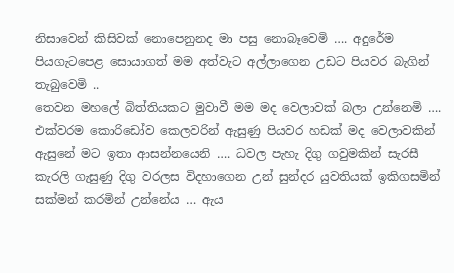නිසාවෙන් කිසිවක් නොපෙනුනද මා පසු නොබෑවෙමි …. අදුරේම පියගැටපෙළ සොයාගත් මම අත්වැට අල්ලාගෙන උඩට පියවර බැගින් තැබුවෙමි ..
තෙවන මහලේ බිත්තියකට මුවාවී මම මද වෙලාවක් බලා උන්නෙමි …. එක්වරම කොරිඩෝව කෙලවරින් ඇසුණු පියවර හඩක් මද වෙලාවකින් ඇසුනේ මට ඉතා ආසන්නයෙනි …. ධවල පැහැ දිගු ගවුමකින් සැරසී කැරලි ගැසුණු දිගු වරලස විදහාගෙන උන් සුන්දර යුවතියක් ඉකිගසමින් සක්මන් කරමින් උන්නේය … ඇය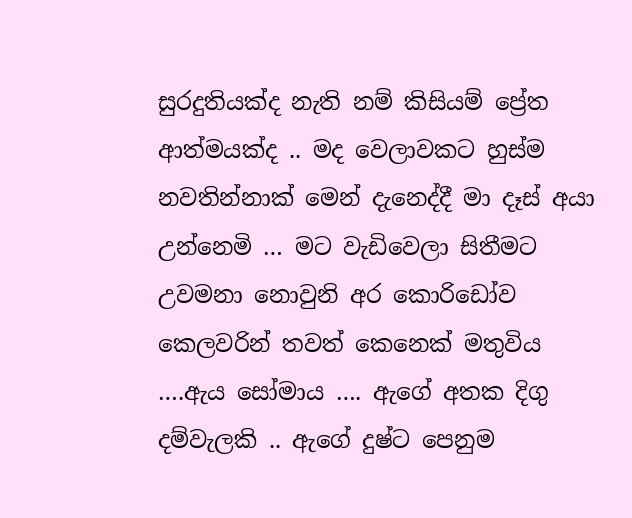සුරදුතියක්ද නැති නම් කිසියම් ප්‍රේත ආත්මයක්ද .. මද වෙලාවකට හුස්ම නවතින්නාක් මෙන් දැනෙද්දී මා දෑස් අයා උන්නෙමි … මට වැඩිවෙලා සිතීමට උවමනා නොවුනි අර කොරිඩෝව කෙලවරින් තවත් කෙනෙක් මතුවිය ….ඇය සෝමාය …. ඇගේ අතක දිගු දම්වැලකි .. ඇගේ දුෂ්ට පෙනුම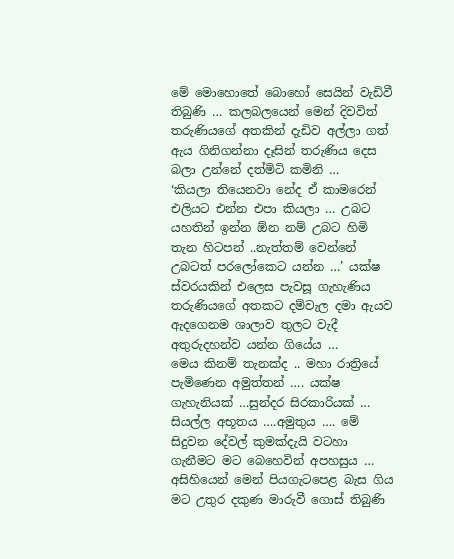මේ මොහොතේ බොහෝ සෙයින් වැඩිවී තිබුණි … කලබලයෙන් මෙන් දිවවිත් තරුණියගේ අතකින් දැඩිව අල්ලා ගත් ඇය ගිනිගන්නා දෑසින් තරුණිය දෙස බලා උන්නේ දත්මිටි කමිනි …
‘කියලා තියෙනවා නේද ඒ කාමරෙන් එලියට එන්න එපා කියලා … උබට යහතින් ඉන්න ඕන නම් උබට හිමි තැන හිටපන් ..නැත්තම් වෙන්නේ උබටත් පරලෝකෙට යන්න …’ යක්ෂ ස්වරයකින් එලෙස පැවසූ ගැහැණිය තරුණියගේ අතකට දම්වැල දමා ඇයව ඇදගෙනම ශාලාව තුලට වැදී අතුරුදහන්ව යන්න ගියේය …
මෙය කිනම් තැනක්ද .. මහා රාත්‍රියේ පැමිණෙන අමුත්තන් …. යක්ෂ ගැහැනියක් …සුන්දර සිරකාරියක් … සියල්ල අභූතය ….අමුතුය …. මේ සිදුවන දේවල් කුමක්දැයි වටහා ගැනීමට මට බෙහෙවින් අපහසුය … අසිහියෙන් මෙන් පියගැටපෙළ බැස ගිය මට උතුර දකුණ මාරුවී ගොස් තිබුණි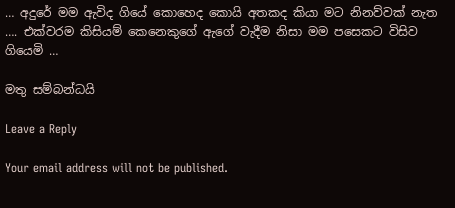… අදුරේ මම ඇවිද ගියේ කොහෙද කොයි අතකද කියා මට නිනව්වක් නැත …. එක්වරම කිසියම් කෙනෙකුගේ ඇගේ වැදීම නිසා මම පසෙකට විසිව ගියෙමි …

මතු සම්බන්ධයි

Leave a Reply

Your email address will not be published.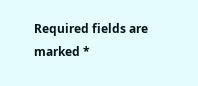Required fields are marked *